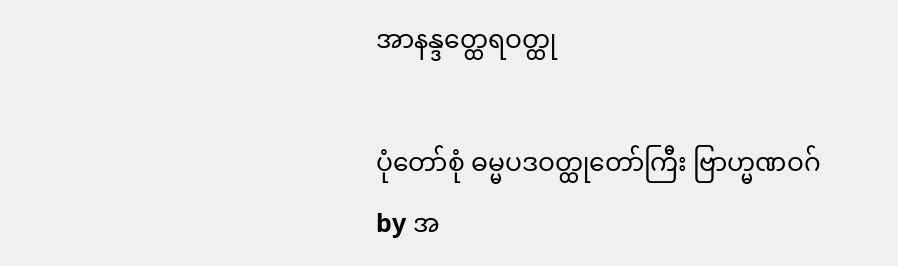အာနန္ဒတ္ထေရဝတ္ထု

ပုံတော်စုံ ဓမ္မပဒဝတ္ထုတော်ကြီး ဗြာဟ္မဏဝဂ်
by အ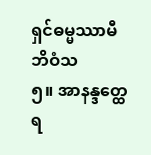ရှင်ဓမ္မဿာမီဘိဝံသ
၅။ အာနန္ဒတ္ထေရ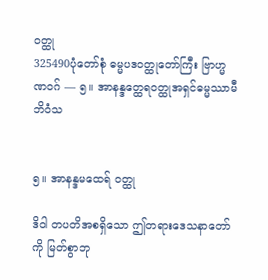ဝတ္ထု
325490ပုံတော်စုံ ဓမ္မပဒဝတ္ထုတော်ကြီး ဗြာဟ္မဏဝဂ် — ၅။ အာနန္ဒတ္ထေရဝတ္ထုအရှင်ဓမ္မဿာမီဘိဝံသ


၅။ အာနန္ဒမထေရ် ဝတ္ထု

ဒိဝါ တပတိအစရှိသော ဤတရားဒေသနာတော်ကို မြတ်စွာဘု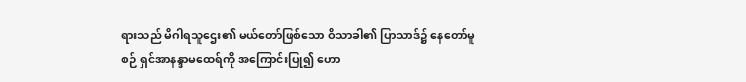ရားသည် မိဂါရသူဌေး၏ မယ်တော်ဖြစ်သော ဝိသာခါ၏ ပြာသာဒ်၌ နေတော်မူစဉ် ရှင်အာနန္ဒာမထေရ်ကို အကြောင်းပြု၍ ဟော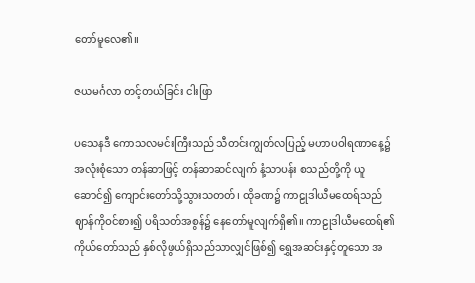တော်မူလေ၏။

ဇယမင်္ဂလာ တင့်တယ်ခြင်း ငါးဖြာ

ပသေနဒီ ကောသလမင်းကြီးသည် သီတင်းကျွတ်လပြည့် မဟာပဝါရဏာနေ့၌ အလုံးစုံသော တန်ဆာဖြင့် တန်ဆာဆင်လျက် နံ့သာပန်း စသည်တို့ကို ယူဆောင်၍ ကျောင်းတော်သို့သွားသတတ်၊ ထိုခဏ၌ ကာဠုဒါယီမထေရ်သည် ဈာန်ကိုဝင်စား၍ ပရိသတ်အစွန်၌ နေတော်မူလျက်ရှိ၏။ ကာဠုဒါယီမထေရ်၏ ကိုယ်တော်သည် နှစ်လိုဖွယ်ရှိသည်သာလျှင်ဖြစ်၍ ရွှေအဆင်းနှင့်တူသော အ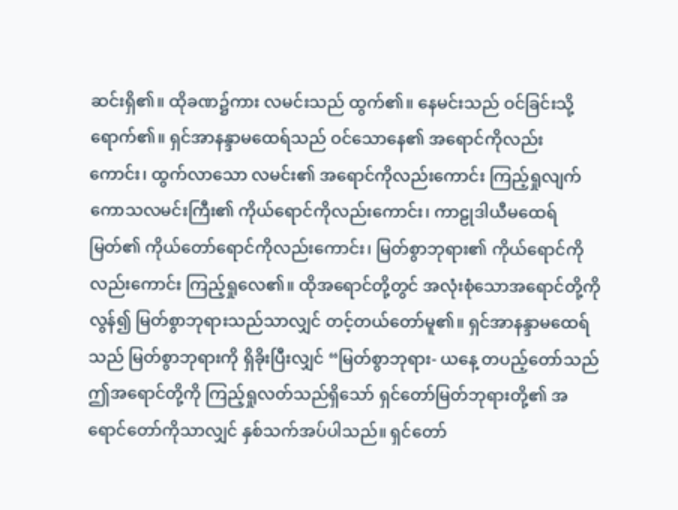ဆင်းရှိ၏။ ထိုခဏ၌ကား လမင်းသည် ထွက်၏။ နေမင်းသည် ဝင်ခြင်းသို့ ရောက်၏။ ရှင်အာနန္ဒာမထေရ်သည် ဝင်သောနေ၏ အရောင်ကိုလည်းကောင်း၊ ထွက်လာသော လမင်း၏ အရောင်ကိုလည်းကောင်း ကြည့်ရှုလျက် ကောသလမင်းကြီး၏ ကိုယ်ရောင်ကိုလည်းကောင်း၊ ကာဠုဒါယီမထေရ်မြတ်၏ ကိုယ်တော်ရောင်ကိုလည်းကောင်း၊ မြတ်စွာဘုရား၏ ကိုယ်ရောင်ကိုလည်းကောင်း ကြည့်ရှုလေ၏။ ထိုအရောင်တို့တွင် အလုံးစုံသောအရောင်တို့ကို လွန်၍ မြတ်စွာဘုရားသည်သာလျှင် တင့်တယ်တော်မူ၏။ ရှင်အာနန္ဒာမထေရ်သည် မြတ်စွာဘုရားကို ရှိခိုးပြီးလျှင် “မြတ်စွာဘုရား- ယနေ့ တပည့်တော်သည် ဤအရောင်တို့ကို ကြည့်ရှုလတ်သည်ရှိသော် ရှင်တော်မြတ်ဘုရားတို့၏ အရောင်တော်ကိုသာလျှင် နှစ်သက်အပ်ပါသည်။ ရှင်တော်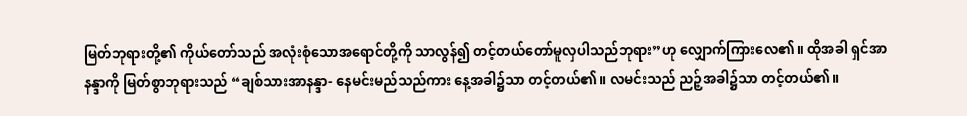မြတ်ဘုရားတို့၏ ကိုယ်တော်သည် အလုံးစုံသောအရောင်တို့ကို သာလွန်၍ တင့်တယ်တော်မူလှပါသည်ဘုရား”ဟု လျှောက်ကြားလေ၏။ ထိုအခါ ရှင်အာနန္ဒာကို မြတ်စွာဘုရားသည် “ချစ်သားအာနန္ဒာ- နေမင်းမည်သည်ကား နေ့အခါ၌သာ တင့်တယ်၏။ လမင်းသည် ညဉ့်အခါ၌သာ တင့်တယ်၏။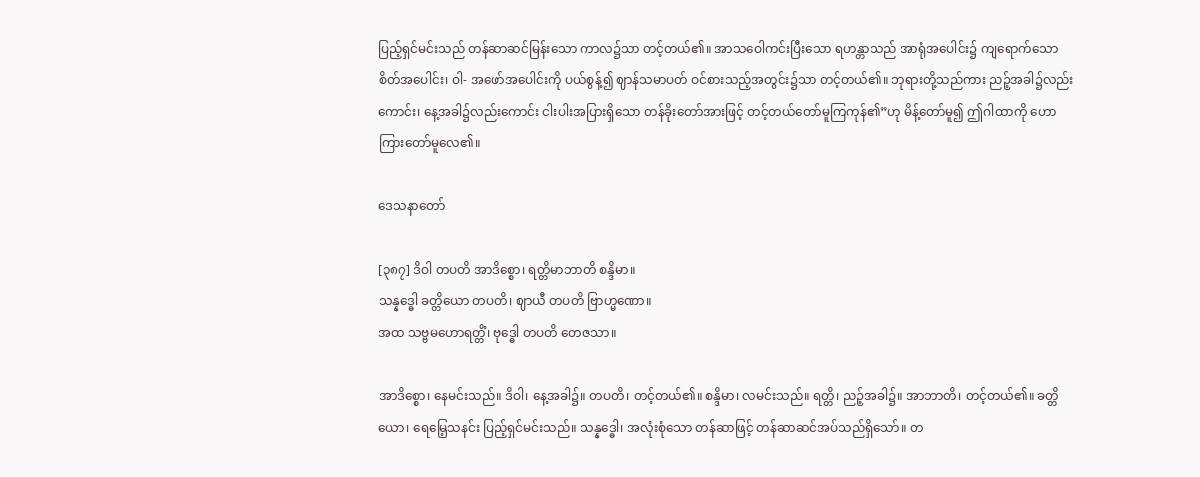ပြည့်ရှင်မင်းသည် တန်ဆာဆင်မြန်းသော ကာလ၌သာ တင့်တယ်၏။ အာသဝေါကင်းပြီးသော ရဟန္တာသည် အာရုံအပေါင်း၌ ကျရောက်သော စိတ်အပေါင်း၊ ဝါ- အဖော်အပေါင်းကို ပယ်စွန့်၍ ဈာန်သမာပတ် ဝင်စားသည့်အတွင်း၌သာ တင့်တယ်၏။ ဘုရားတို့သည်ကား ညဉ့်အခါ၌လည်းကောင်း၊ နေ့အခါ၌လည်းကောင်း ငါးပါးအပြားရှိသော တန်ခိုးတော်အားဖြင့် တင့်တယ်တော်မူကြကုန်၏”ဟု မိန့်တော်မူ၍ ဤဂါထာကို ဟောကြားတော်မူလေ၏။

ဒေသနာတော်

[၃၈၇] ဒိဝါ တပတိ အာဒိစ္စော၊ ရတ္တိမာဘာတိ စန္ဒိမာ။
သန္နဒ္ဓေါ ခတ္တိယော တပတိ၊ ဈာယီ တပတိ ဗြာဟ္မဏော။
အထ သဗ္ဗမဟောရတ္တိံ၊ ဗုဒ္ဓေါ တပတိ တေဇသာ။

အာဒိစ္စော၊ နေမင်းသည်။ ဒိဝါ၊ နေ့အခါ၌။ တပတိ၊ တင့်တယ်၏။ စန္ဒိမာ၊ လမင်းသည်။ ရတ္တိ၊ ညဉ့်အခါ၌။ အာဘာတိ၊ တင့်တယ်၏။ ခတ္တိယော၊ ရေမြေ့သနင်း ပြည့်ရှင်မင်းသည်။ သန္နဒ္ဓေါ၊ အလုံးစုံသော တန်ဆာဖြင့် တန်ဆာဆင်အပ်သည်ရှိသော်။ တ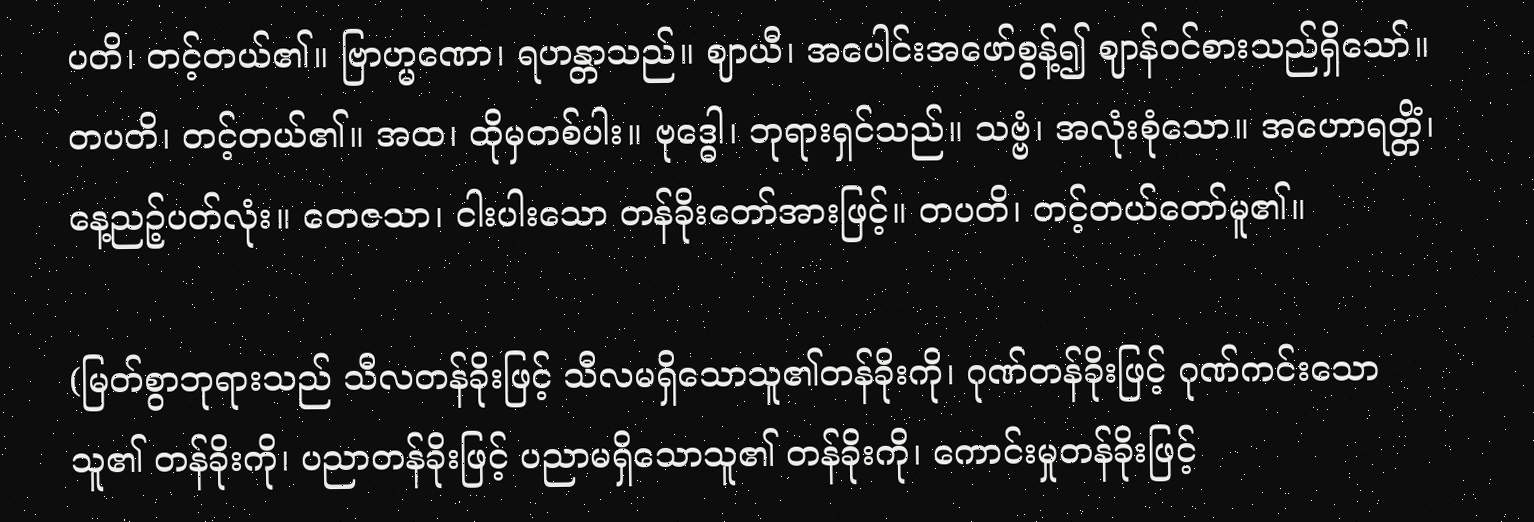ပတိ၊ တင့်တယ်၏။ ဗြာဟ္မဏော၊ ရဟန္တာသည်။ ဈာယီ၊ အပေါင်းအဖော်စွန့်၍ ဈာန်ဝင်စားသည်ရှိသော်။ တပတိ၊ တင့်တယ်၏။ အထ၊ ထိုမှတစ်ပါး။ ဗုဒ္ဓေါ၊ ဘုရားရှင်သည်။ သဗ္ဗံ၊ အလုံးစုံသော။ အဟောရတ္တိံ၊ နေ့ညဉ့်ပတ်လုံး။ တေဇသာ၊ ငါးပါးသော တန်ခိုးတော်အားဖြင့်။ တပတိ၊ တင့်တယ်တော်မူ၏။

(မြတ်စွာဘုရားသည် သီလတန်ခိုးဖြင့် သီလမရှိသောသူ၏တန်ခိုးကို၊ ဂုဏ်တန်ခိုးဖြင့် ဂုဏ်ကင်းသောသူ၏ တန်ခိုးကို၊ ပညာတန်ခိုးဖြင့် ပညာမရှိသောသူ၏ တန်ခိုးကို၊ ကောင်းမှုတန်ခိုးဖြင့်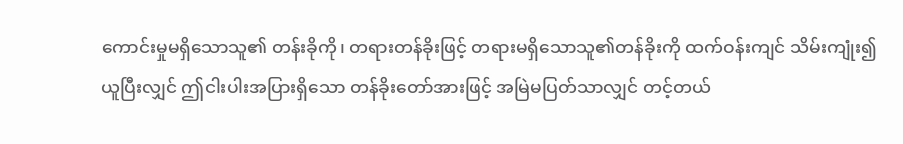ကောင်းမှုမရှိသောသူ၏ တန်းခိုကို၊ တရားတန်ခိုးဖြင့် တရားမရှိသောသူ၏တန်ခိုးကို ထက်ဝန်းကျင် သိမ်းကျုံး၍ယူပြီးလျှင် ဤငါးပါးအပြားရှိသော တန်ခိုးတော်အားဖြင့် အမြဲမပြတ်သာလျှင် တင့်တယ်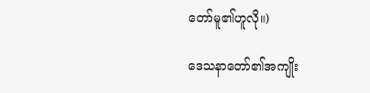တော်မူ၏ဟူလို။)

ဒေသနာတော်၏အကျိုး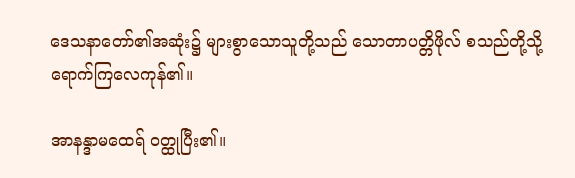ဒေသနာတော်၏အဆုံး၌ များစွာသောသူတို့သည် သောတာပတ္တိဖိုလ် စသည်တို့သို့ ရောက်ကြလေကုန်၏။

အာနန္ဒာမထေရ် ဝတ္ထုပြီး၏။